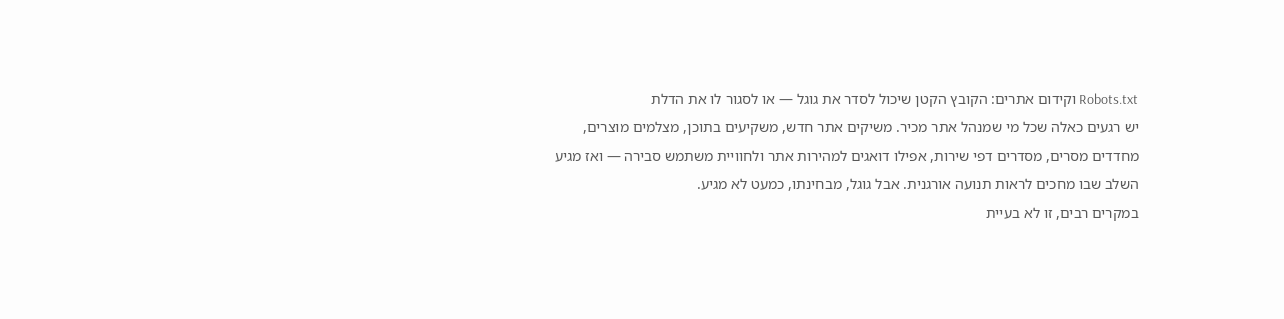Robots.txt וקידום אתרים: הקובץ הקטן שיכול לסדר את גוגל — או לסגור לו את הדלת
יש רגעים כאלה שכל מי שמנהל אתר מכיר. משיקים אתר חדש, משקיעים בתוכן, מצלמים מוצרים, מחדדים מסרים, מסדרים דפי שירות, אפילו דואגים למהירות אתר ולחוויית משתמש סבירה — ואז מגיע השלב שבו מחכים לראות תנועה אורגנית. אבל גוגל, מבחינתו, כמעט לא מגיע.
במקרים רבים, זו לא בעיית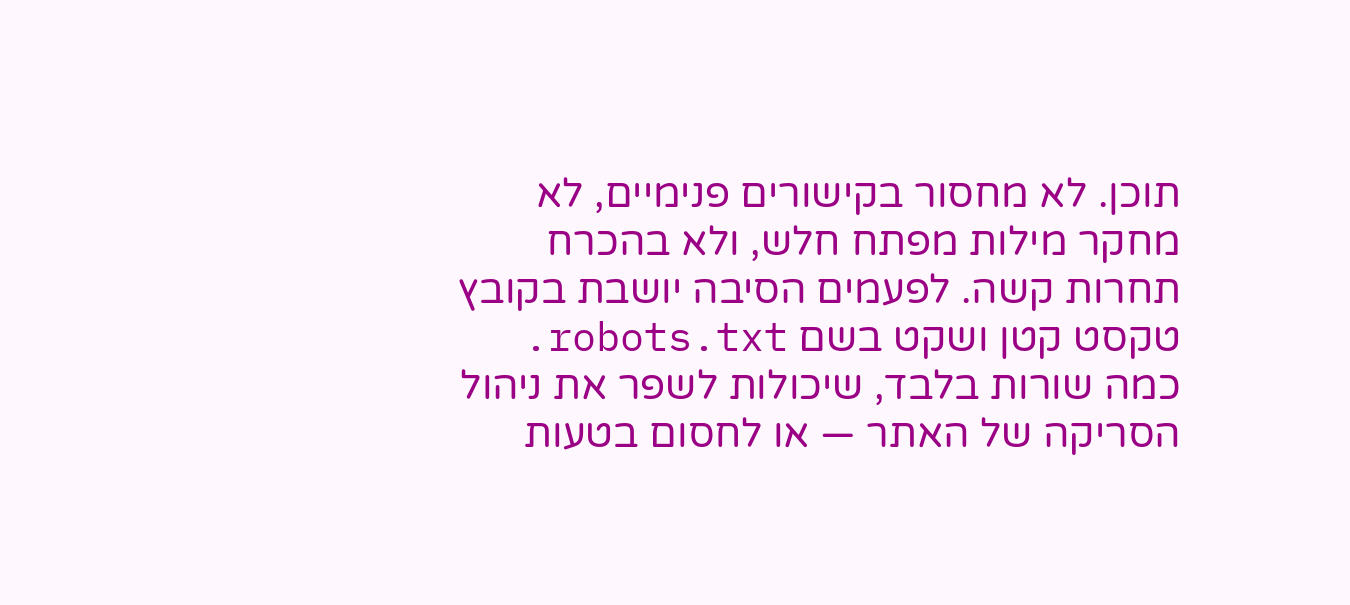תוכן. לא מחסור בקישורים פנימיים, לא מחקר מילות מפתח חלש, ולא בהכרח תחרות קשה. לפעמים הסיבה יושבת בקובץ טקסט קטן ושקט בשם robots.txt. כמה שורות בלבד, שיכולות לשפר את ניהול הסריקה של האתר — או לחסום בטעות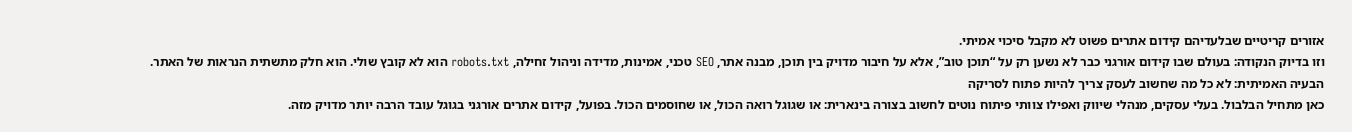אזורים קריטיים שבלעדיהם קידום אתרים פשוט לא מקבל סיכוי אמיתי.
וזו בדיוק הנקודה: בעולם שבו קידום אורגני כבר לא נשען רק על “תוכן טוב”, אלא על חיבור מדויק בין תוכן, מבנה אתר, SEO טכני, אמינות, מדידה וניהול זחילה, robots.txt הוא לא קובץ שולי. הוא חלק מתשתית הנראות של האתר.
הבעיה האמיתית: לא כל מה שחשוב לעסק צריך להיות פתוח לסריקה
כאן מתחיל הבלבול. בעלי עסקים, מנהלי שיווק ואפילו צוותי פיתוח נוטים לחשוב בצורה בינארית: או שגוגל רואה הכול, או שחוסמים הכול. בפועל, קידום אתרים אורגני בגוגל עובד הרבה יותר מדויק מזה.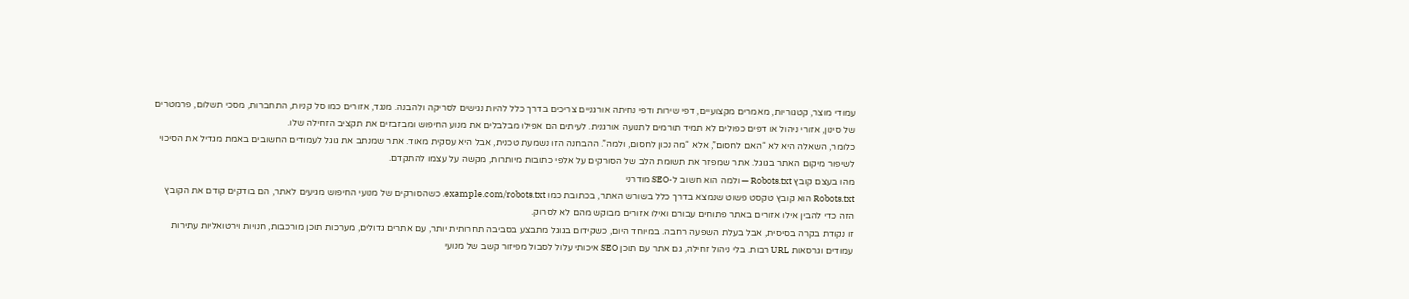עמודי מוצר, קטגוריות, מאמרים מקצועיים, דפי שירות ודפי נחיתה אורגניים צריכים בדרך כלל להיות נגישים לסריקה ולהבנה. מנגד, אזורים כמו סל קניות, התחברות, מסכי תשלום, פרמטרים של סינון, אזורי ניהול או דפים כפולים לא תמיד תורמים לתנועה אורגנית. לעיתים הם אפילו מבלבלים את מנוע החיפוש ומבזבזים את תקציב הזחילה שלו.
כלומר, השאלה היא לא “האם לחסום”, אלא “מה נכון לחסום, ולמה”. ההבחנה הזו נשמעת טכנית, אבל היא עסקית מאוד. אתר שמנתב את גוגל לעמודים החשובים באמת מגדיל את הסיכוי לשיפור מיקום האתר בגוגל. אתר שמפזר את תשומת הלב של הסורקים על אלפי כתובות מיותרות, מקשה על עצמו להתקדם.
מהו בעצם קובץ Robots.txt — ולמה הוא חשוב ל-SEO מודרני
Robots.txt הוא קובץ טקסט פשוט שנמצא בדרך כלל בשורש האתר, בכתובת כמו example.com/robots.txt. כשהסורקים של מנועי החיפוש מגיעים לאתר, הם בודקים קודם את הקובץ הזה כדי להבין אילו אזורים באתר פתוחים עבורם ואילו אזורים מבוקש מהם לא לסרוק.
זו נקודת בקרה בסיסית, אבל בעלת השפעה רחבה. במיוחד היום, כשקידום בגוגל מתבצע בסביבה תחרותית יותר, עם אתרים גדולים, מערכות תוכן מורכבות, חנויות וירטואליות עתירות עמודים וגרסאות URL רבות. בלי ניהול זחילה, גם אתר עם תוכן SEO איכותי עלול לסבול מפיזור קשב של מנועי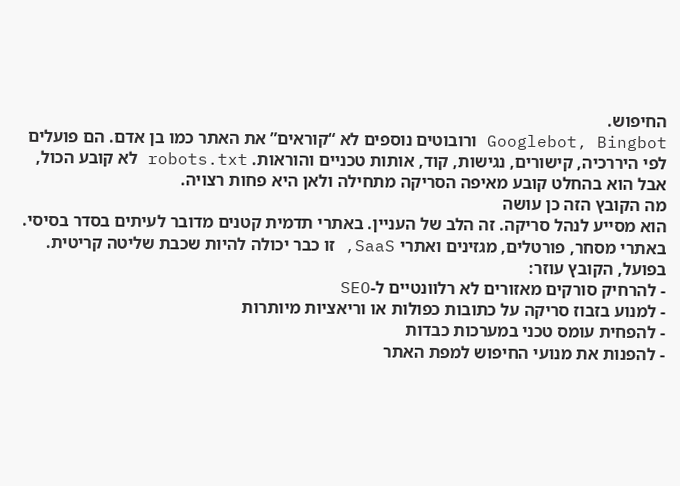החיפוש.
Googlebot, Bingbot ורובוטים נוספים לא “קוראים” את האתר כמו בן אדם. הם פועלים לפי היררכיה, קישורים, נגישות, קוד, אותות טכניים והוראות. robots.txt לא קובע הכול, אבל הוא בהחלט קובע מאיפה הסריקה מתחילה ולאן היא פחות רצויה.
מה הקובץ הזה כן עושה
הוא מסייע לנהל סריקה. זה הלב של העניין. באתרי תדמית קטנים מדובר לעיתים בסדר בסיסי. באתרי מסחר, פורטלים, מגזינים ואתרי SaaS, זו כבר יכולה להיות שכבת שליטה קריטית.
בפועל, הקובץ עוזר:
- להרחיק סורקים מאזורים לא רלוונטיים ל-SEO
- למנוע בזבוז סריקה על כתובות כפולות או וריאציות מיותרות
- להפחית עומס טכני במערכות כבדות
- להפנות את מנועי החיפוש למפת האתר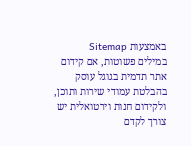באמצעות Sitemap
במילים פשוטות, אם קידום אתר תדמית בגוגל עוסק בהבלטת עמודי שירות ותוכן, ולקידום חנות וירטואלית יש צורך לקדם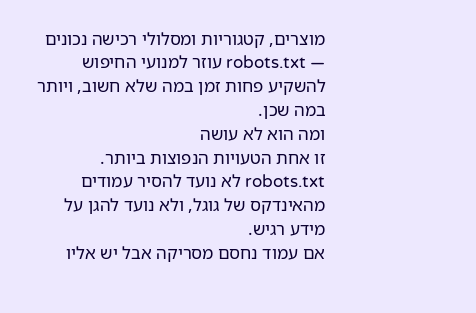מוצרים, קטגוריות ומסלולי רכישה נכונים — robots.txt עוזר למנועי החיפוש להשקיע פחות זמן במה שלא חשוב, ויותר במה שכן.
ומה הוא לא עושה
זו אחת הטעויות הנפוצות ביותר. robots.txt לא נועד להסיר עמודים מהאינדקס של גוגל, ולא נועד להגן על מידע רגיש.
אם עמוד נחסם מסריקה אבל יש אליו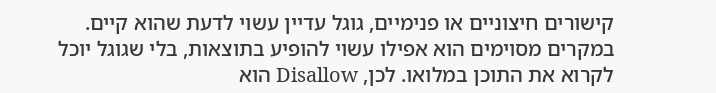קישורים חיצוניים או פנימיים, גוגל עדיין עשוי לדעת שהוא קיים. במקרים מסוימים הוא אפילו עשוי להופיע בתוצאות, בלי שגוגל יוכל לקרוא את התוכן במלואו. לכן, Disallow הוא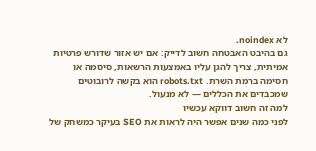לא noindex.
גם בהיבט האבטחה חשוב לדייק: אם יש אזור שדורש פרטיות אמיתית, צריך להגן עליו באמצעות הרשאות, סיסמה או חסימה ברמת השרת. robots.txt הוא בקשה לרובוטים שמכבדים את הכללים — לא מנעול.
למה זה חשוב דווקא עכשיו
לפני כמה שנים אפשר היה לראות את SEO בעיקר כמשחק של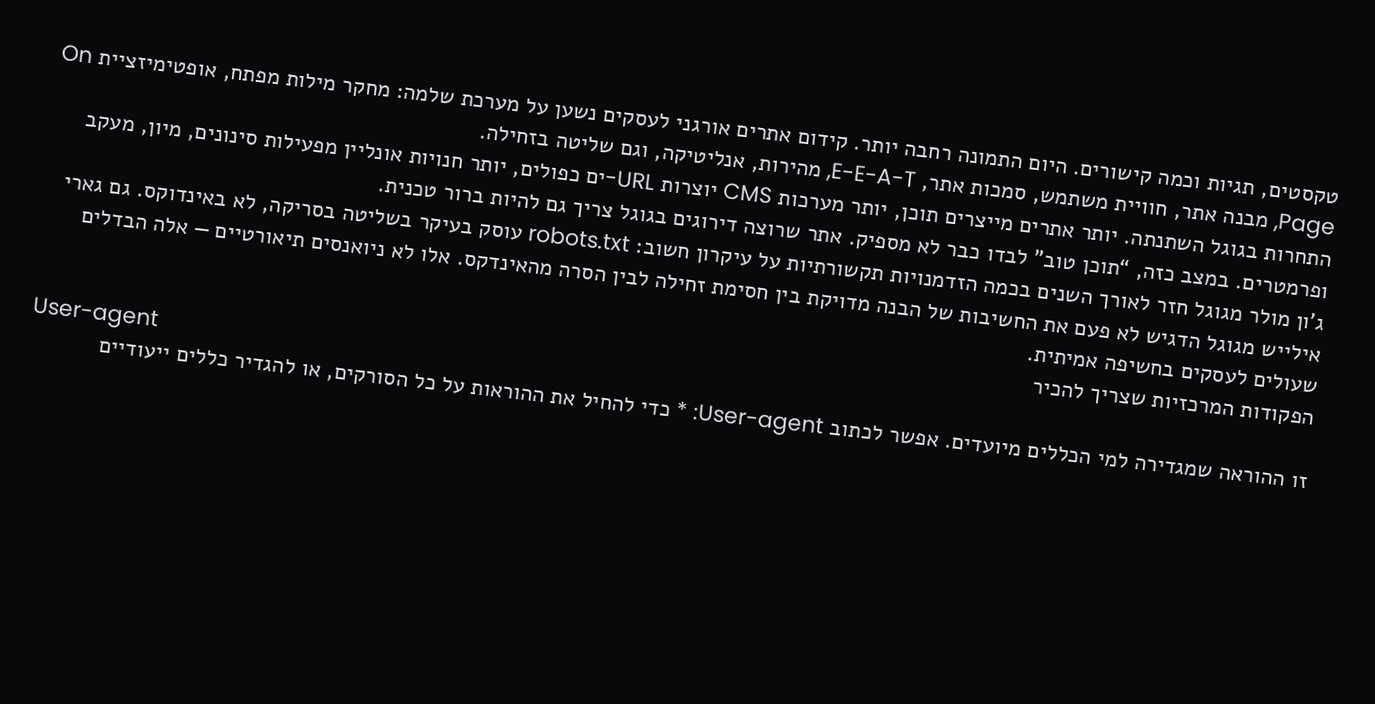טקסטים, תגיות וכמה קישורים. היום התמונה רחבה יותר. קידום אתרים אורגני לעסקים נשען על מערכת שלמה: מחקר מילות מפתח, אופטימיזציית On Page, מבנה אתר, חוויית משתמש, סמכות אתר, E-E-A-T, מהירות, אנליטיקה, וגם שליטה בזחילה.
התחרות בגוגל השתנתה. יותר אתרים מייצרים תוכן, יותר מערכות CMS יוצרות URL-ים כפולים, יותר חנויות אונליין מפעילות סינונים, מיון, מעקב ופרמטרים. במצב כזה, “תוכן טוב” לבדו כבר לא מספיק. אתר שרוצה דירוגים בגוגל צריך גם להיות ברור טכנית.
ג'ון מולר מגוגל חזר לאורך השנים בכמה הזדמנויות תקשורתיות על עיקרון חשוב: robots.txt עוסק בעיקר בשליטה בסריקה, לא באינדוקס. גם גארי אילייש מגוגל הדגיש לא פעם את החשיבות של הבנה מדויקת בין חסימת זחילה לבין הסרה מהאינדקס. אלו לא ניואנסים תיאורטיים — אלה הבדלים שעולים לעסקים בחשיפה אמיתית.
הפקודות המרכזיות שצריך להכיר
User-agent
זו ההוראה שמגדירה למי הכללים מיועדים. אפשר לכתוב User-agent: * כדי להחיל את ההוראות על כל הסורקים, או להגדיר כללים ייעודיים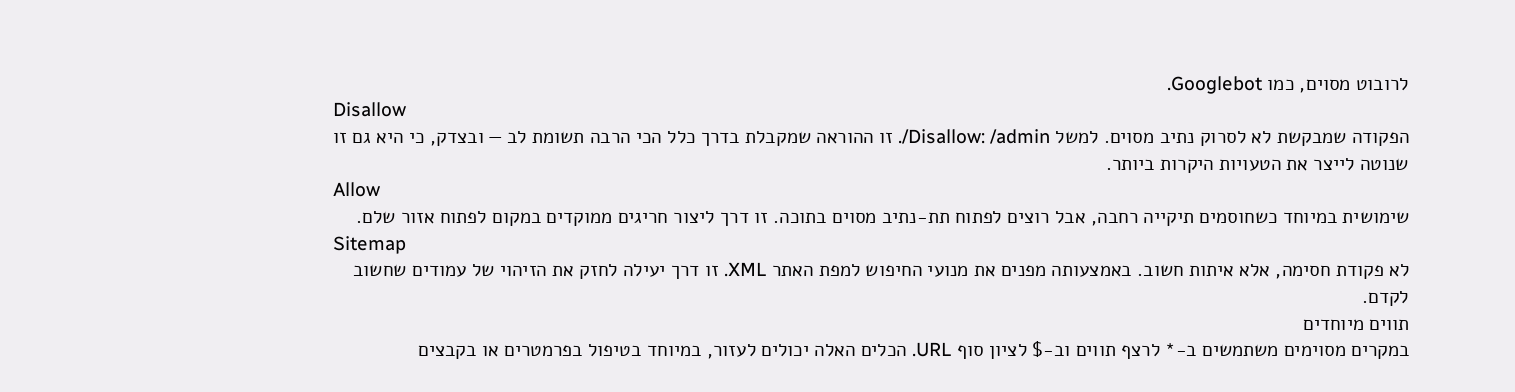לרובוט מסוים, כמו Googlebot.
Disallow
הפקודה שמבקשת לא לסרוק נתיב מסוים. למשל Disallow: /admin/. זו ההוראה שמקבלת בדרך כלל הכי הרבה תשומת לב — ובצדק, כי היא גם זו שנוטה לייצר את הטעויות היקרות ביותר.
Allow
שימושית במיוחד כשחוסמים תיקייה רחבה, אבל רוצים לפתוח תת-נתיב מסוים בתוכה. זו דרך ליצור חריגים ממוקדים במקום לפתוח אזור שלם.
Sitemap
לא פקודת חסימה, אלא איתות חשוב. באמצעותה מפנים את מנועי החיפוש למפת האתר XML. זו דרך יעילה לחזק את הזיהוי של עמודים שחשוב לקדם.
תווים מיוחדים
במקרים מסוימים משתמשים ב-* לרצף תווים וב-$ לציון סוף URL. הכלים האלה יכולים לעזור, במיוחד בטיפול בפרמטרים או בקבצים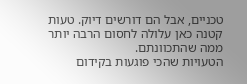טכניים, אבל הם דורשים דיוק. טעות קטנה כאן עלולה לחסום הרבה יותר ממה שהתכוונתם.
הטעויות שהכי פוגעות בקידום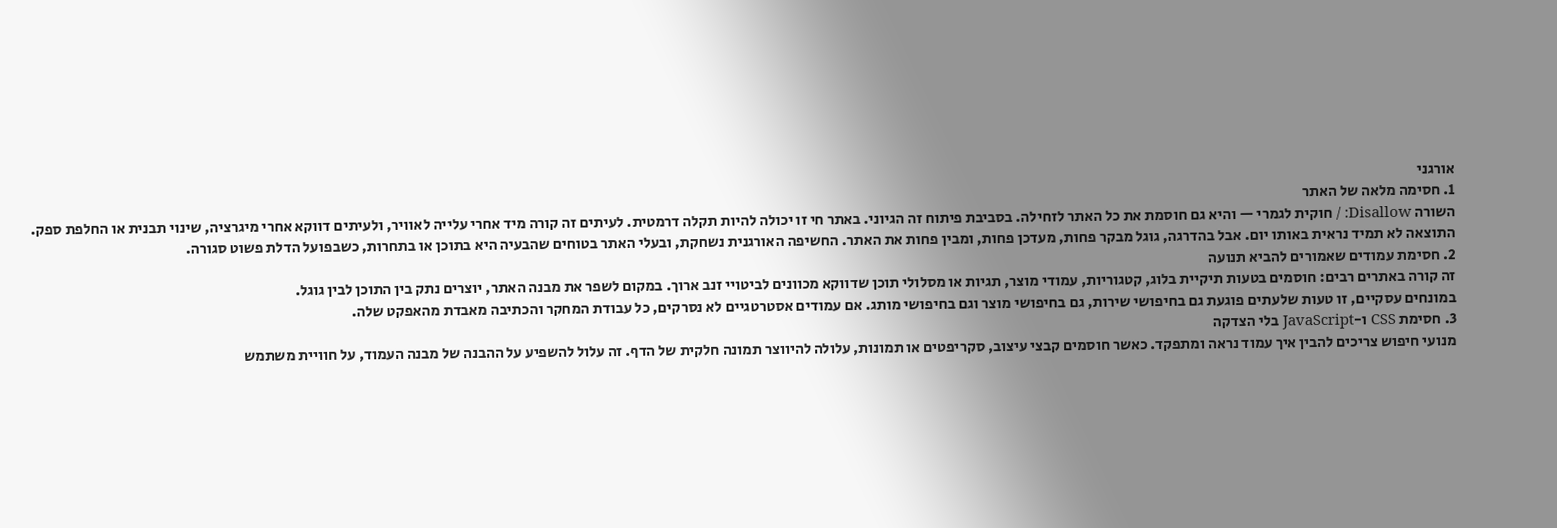אורגני
1. חסימה מלאה של האתר
השורה Disallow: / חוקית לגמרי — והיא גם חוסמת את כל האתר לזחילה. בסביבת פיתוח זה הגיוני. באתר חי זו יכולה להיות תקלה דרמטית. לעיתים זה קורה מיד אחרי עלייה לאוויר, ולעיתים דווקא אחרי מיגרציה, שינוי תבנית או החלפת ספק.
התוצאה לא תמיד נראית באותו יום. אבל בהדרגה, גוגל מבקר פחות, מעדכן פחות, ומבין פחות את האתר. החשיפה האורגנית נשחקת, ובעלי האתר בטוחים שהבעיה היא בתוכן או בתחרות, כשבפועל הדלת פשוט סגורה.
2. חסימת עמודים שאמורים להביא תנועה
זה קורה באתרים רבים: חוסמים בטעות תיקיית בלוג, קטגוריות, עמודי מוצר, תגיות או מסלולי תוכן שדווקא מכוונים לביטויי זנב ארוך. במקום לשפר את מבנה האתר, יוצרים נתק בין התוכן לבין גוגל.
במונחים עסקיים, זו טעות שלעתים פוגעת גם בחיפושי שירות, גם בחיפושי מוצר וגם בחיפושי מותג. אם עמודים אסטרטגיים לא נסרקים, כל עבודת המחקר והכתיבה מאבדת מהאפקט שלה.
3. חסימת CSS ו-JavaScript בלי הצדקה
מנועי חיפוש צריכים להבין איך עמוד נראה ומתפקד. כאשר חוסמים קבצי עיצוב, סקריפטים או תמונות, עלולה להיווצר תמונה חלקית של הדף. זה עלול להשפיע על ההבנה של מבנה העמוד, על חוויית משתמש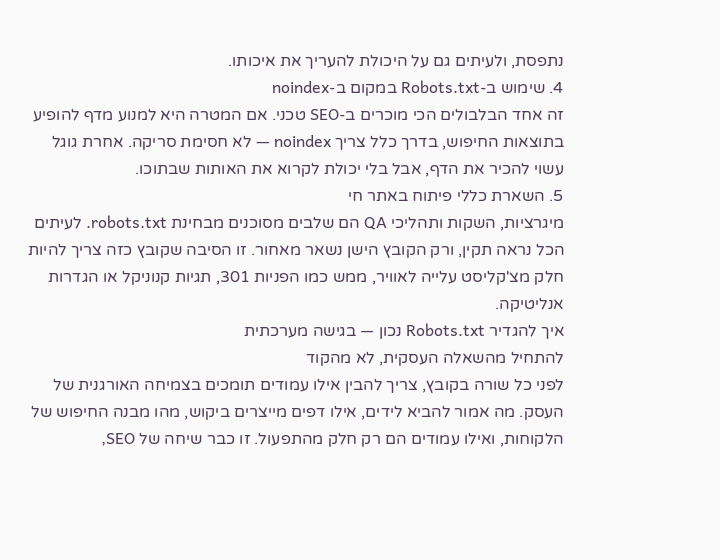נתפסת, ולעיתים גם על היכולת להעריך את איכותו.
4. שימוש ב-Robots.txt במקום ב-noindex
זה אחד הבלבולים הכי מוכרים ב-SEO טכני. אם המטרה היא למנוע מדף להופיע בתוצאות החיפוש, בדרך כלל צריך noindex — לא חסימת סריקה. אחרת גוגל עשוי להכיר את הדף, אבל בלי יכולת לקרוא את האותות שבתוכו.
5. השארת כללי פיתוח באתר חי
מיגרציות, השקות ותהליכי QA הם שלבים מסוכנים מבחינת robots.txt. לעיתים הכל נראה תקין, ורק הקובץ הישן נשאר מאחור. זו הסיבה שקובץ כזה צריך להיות חלק מצ'קליסט עלייה לאוויר, ממש כמו הפניות 301, תגיות קנוניקל או הגדרות אנליטיקה.
איך להגדיר Robots.txt נכון — בגישה מערכתית
להתחיל מהשאלה העסקית, לא מהקוד
לפני כל שורה בקובץ, צריך להבין אילו עמודים תומכים בצמיחה האורגנית של העסק. מה אמור להביא לידים, אילו דפים מייצרים ביקוש, מהו מבנה החיפוש של הלקוחות, ואילו עמודים הם רק חלק מהתפעול. זו כבר שיחה של SEO,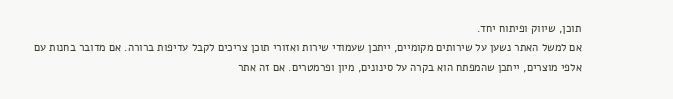תוכן, שיווק ופיתוח יחד.
אם למשל האתר נשען על שירותים מקומיים, ייתכן שעמודי שירות ואזורי תוכן צריכים לקבל עדיפות ברורה. אם מדובר בחנות עם אלפי מוצרים, ייתכן שהמפתח הוא בקרה על סינונים, מיון ופרמטרים. אם זה אתר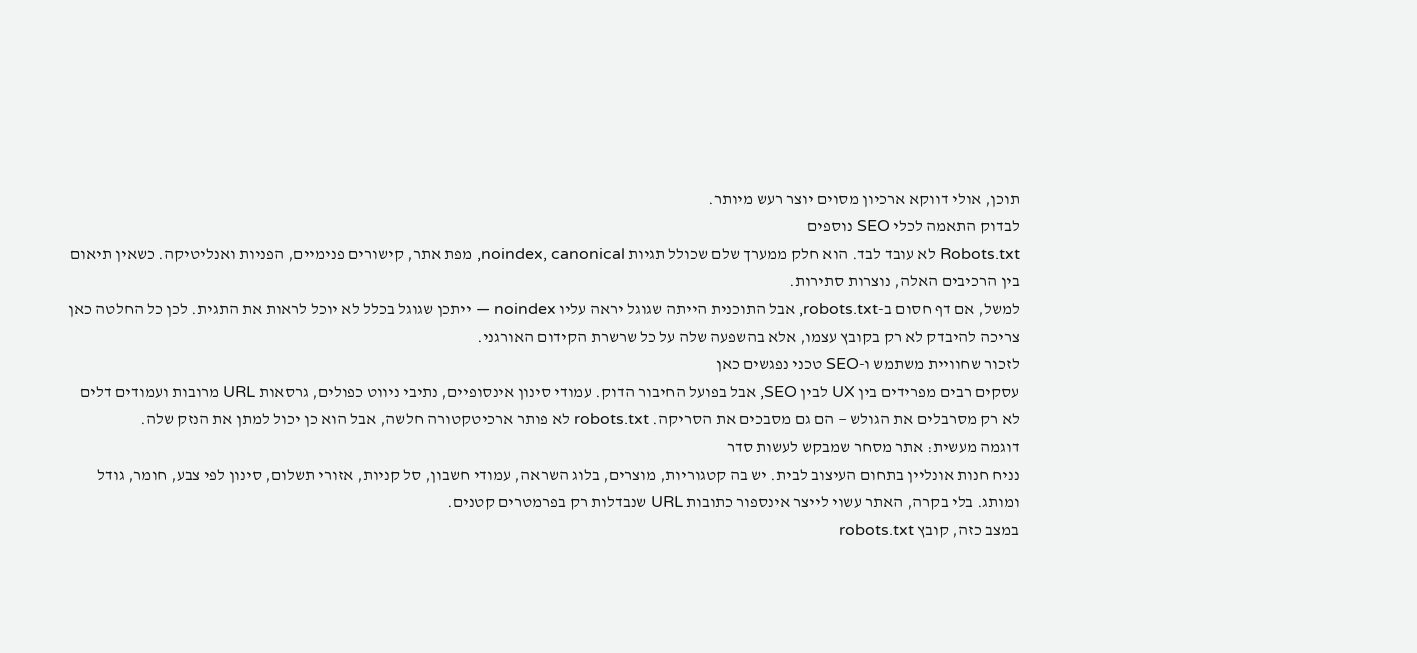תוכן, אולי דווקא ארכיון מסוים יוצר רעש מיותר.
לבדוק התאמה לכלי SEO נוספים
Robots.txt לא עובד לבד. הוא חלק ממערך שלם שכולל תגיות noindex, canonical, מפת אתר, קישורים פנימיים, הפניות ואנליטיקה. כשאין תיאום בין הרכיבים האלה, נוצרות סתירות.
למשל, אם דף חסום ב-robots.txt, אבל התוכנית הייתה שגוגל יראה עליו noindex — ייתכן שגוגל בכלל לא יוכל לראות את התגית. לכן כל החלטה כאן צריכה להיבדק לא רק בקובץ עצמו, אלא בהשפעה שלה על כל שרשרת הקידום האורגני.
לזכור שחוויית משתמש ו-SEO טכני נפגשים כאן
עסקים רבים מפרידים בין UX לבין SEO, אבל בפועל החיבור הדוק. עמודי סינון אינסופיים, נתיבי ניווט כפולים, גרסאות URL מרובות ועמודים דלים לא רק מסרבלים את הגולש — הם גם מסבכים את הסריקה. robots.txt לא פותר ארכיטקטורה חלשה, אבל הוא כן יכול למתן את הנזק שלה.
דוגמה מעשית: אתר מסחר שמבקש לעשות סדר
נניח חנות אונליין בתחום העיצוב לבית. יש בה קטגוריות, מוצרים, בלוג השראה, עמודי חשבון, סל קניות, אזורי תשלום, סינון לפי צבע, חומר, גודל ומותג. בלי בקרה, האתר עשוי לייצר אינספור כתובות URL שנבדלות רק בפרמטרים קטנים.
במצב כזה, קובץ robots.txt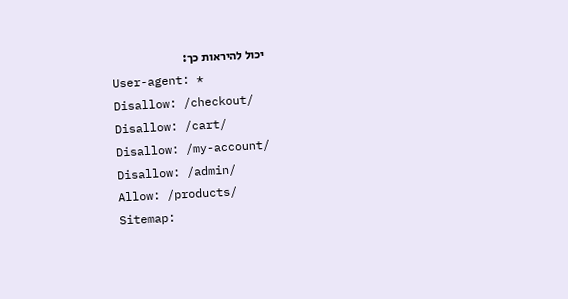יכול להיראות כך:
User-agent: *
Disallow: /checkout/
Disallow: /cart/
Disallow: /my-account/
Disallow: /admin/
Allow: /products/
Sitemap: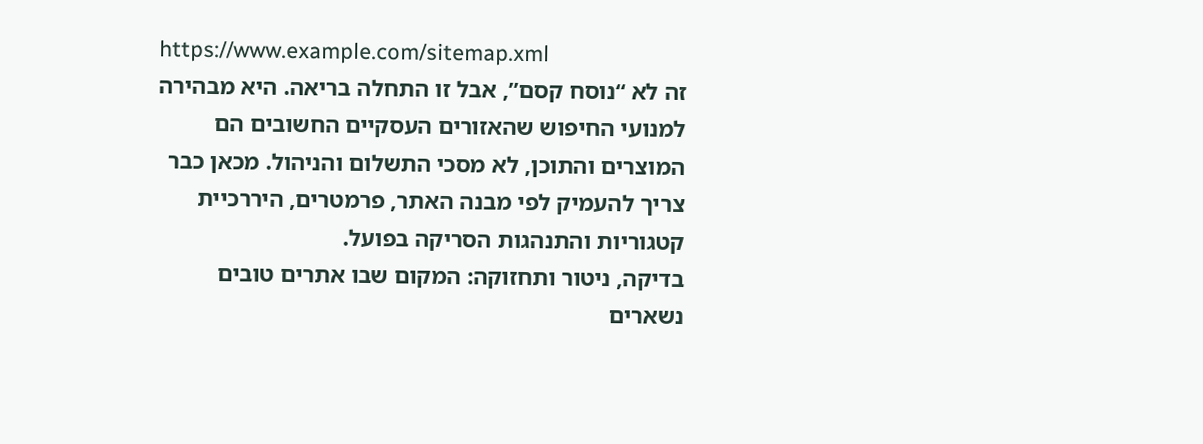https://www.example.com/sitemap.xml
זה לא “נוסח קסם”, אבל זו התחלה בריאה. היא מבהירה למנועי החיפוש שהאזורים העסקיים החשובים הם המוצרים והתוכן, לא מסכי התשלום והניהול. מכאן כבר צריך להעמיק לפי מבנה האתר, פרמטרים, היררכיית קטגוריות והתנהגות הסריקה בפועל.
בדיקה, ניטור ותחזוקה: המקום שבו אתרים טובים נשארים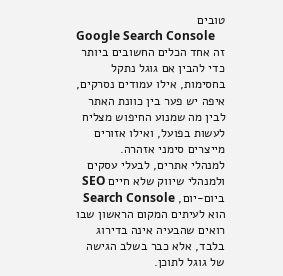טובים
Google Search Console
זה אחד הכלים החשובים ביותר כדי להבין אם גוגל נתקל בחסימות, אילו עמודים נסרקים, איפה יש פער בין כוונת האתר לבין מה שמנוע החיפוש מצליח לעשות בפועל, ואילו אזורים מייצרים סימני אזהרה.
למנהלי אתרים, לבעלי עסקים ולמנהלי שיווק שלא חיים SEO ביום-יום, Search Console הוא לעיתים המקום הראשון שבו רואים שהבעיה אינה בדירוג בלבד, אלא כבר בשלב הגישה של גוגל לתוכן.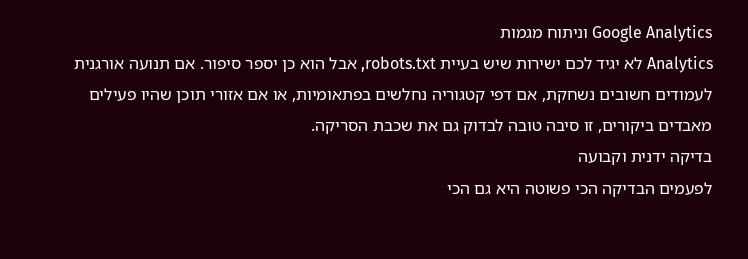Google Analytics וניתוח מגמות
Analytics לא יגיד לכם ישירות שיש בעיית robots.txt, אבל הוא כן יספר סיפור. אם תנועה אורגנית לעמודים חשובים נשחקת, אם דפי קטגוריה נחלשים בפתאומיות, או אם אזורי תוכן שהיו פעילים מאבדים ביקורים, זו סיבה טובה לבדוק גם את שכבת הסריקה.
בדיקה ידנית וקבועה
לפעמים הבדיקה הכי פשוטה היא גם הכי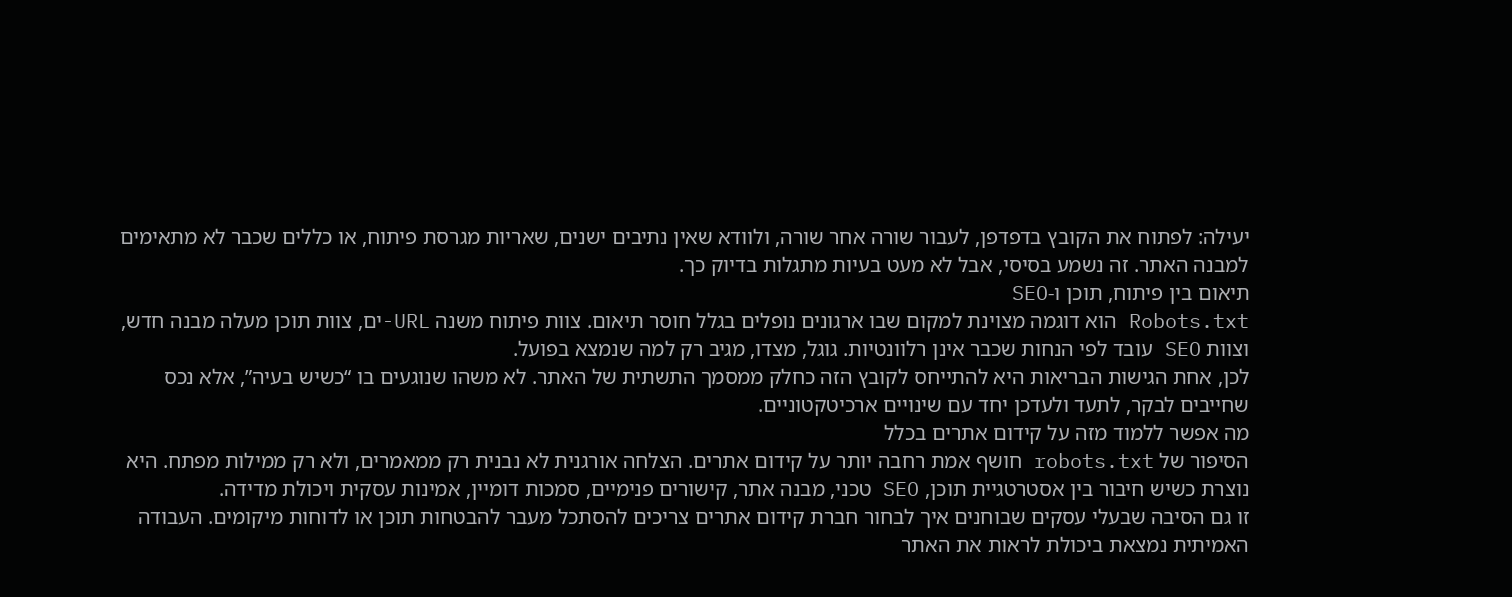יעילה: לפתוח את הקובץ בדפדפן, לעבור שורה אחר שורה, ולוודא שאין נתיבים ישנים, שאריות מגרסת פיתוח, או כללים שכבר לא מתאימים למבנה האתר. זה נשמע בסיסי, אבל לא מעט בעיות מתגלות בדיוק כך.
תיאום בין פיתוח, תוכן ו-SEO
Robots.txt הוא דוגמה מצוינת למקום שבו ארגונים נופלים בגלל חוסר תיאום. צוות פיתוח משנה URL-ים, צוות תוכן מעלה מבנה חדש, וצוות SEO עובד לפי הנחות שכבר אינן רלוונטיות. גוגל, מצדו, מגיב רק למה שנמצא בפועל.
לכן, אחת הגישות הבריאות היא להתייחס לקובץ הזה כחלק ממסמך התשתית של האתר. לא משהו שנוגעים בו “כשיש בעיה”, אלא נכס שחייבים לבקר, לתעד ולעדכן יחד עם שינויים ארכיטקטוניים.
מה אפשר ללמוד מזה על קידום אתרים בכלל
הסיפור של robots.txt חושף אמת רחבה יותר על קידום אתרים. הצלחה אורגנית לא נבנית רק ממאמרים, ולא רק ממילות מפתח. היא נוצרת כשיש חיבור בין אסטרטגיית תוכן, SEO טכני, מבנה אתר, קישורים פנימיים, סמכות דומיין, אמינות עסקית ויכולת מדידה.
זו גם הסיבה שבעלי עסקים שבוחנים איך לבחור חברת קידום אתרים צריכים להסתכל מעבר להבטחות תוכן או לדוחות מיקומים. העבודה האמיתית נמצאת ביכולת לראות את האתר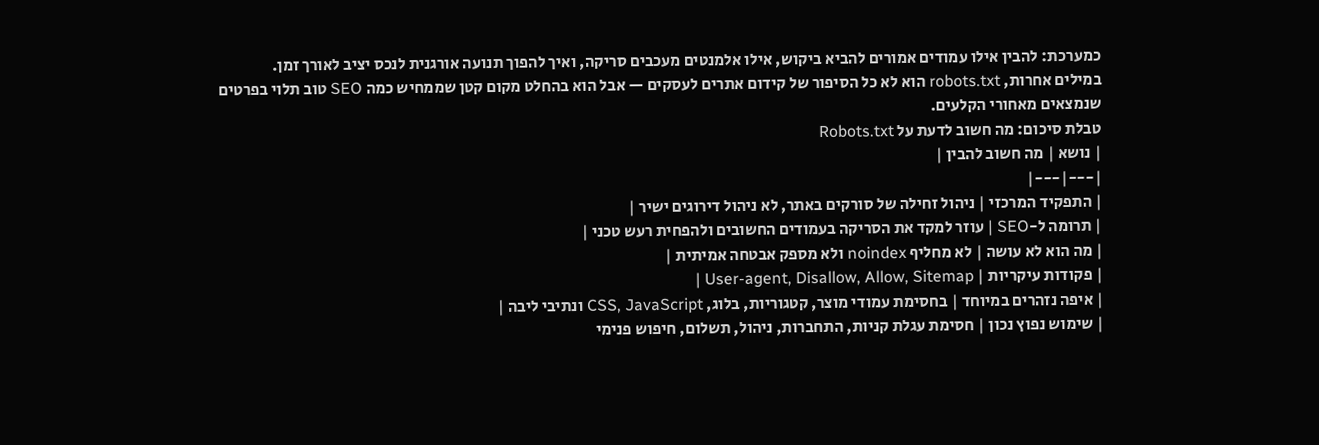כמערכת: להבין אילו עמודים אמורים להביא ביקוש, אילו אלמנטים מעכבים סריקה, ואיך להפוך תנועה אורגנית לנכס יציב לאורך זמן.
במילים אחרות, robots.txt הוא לא כל הסיפור של קידום אתרים לעסקים — אבל הוא בהחלט מקום קטן שממחיש כמה SEO טוב תלוי בפרטים שנמצאים מאחורי הקלעים.
טבלת סיכום: מה חשוב לדעת על Robots.txt
| נושא | מה חשוב להבין |
|---|---|
| התפקיד המרכזי | ניהול זחילה של סורקים באתר, לא ניהול דירוגים ישיר |
| תרומה ל-SEO | עוזר למקד את הסריקה בעמודים החשובים ולהפחית רעש טכני |
| מה הוא לא עושה | לא מחליף noindex ולא מספק אבטחה אמיתית |
| פקודות עיקריות | User-agent, Disallow, Allow, Sitemap |
| איפה נזהרים במיוחד | בחסימת עמודי מוצר, קטגוריות, בלוג, CSS, JavaScript ונתיבי ליבה |
| שימוש נפוץ נכון | חסימת עגלת קניות, התחברות, ניהול, תשלום, חיפוש פנימי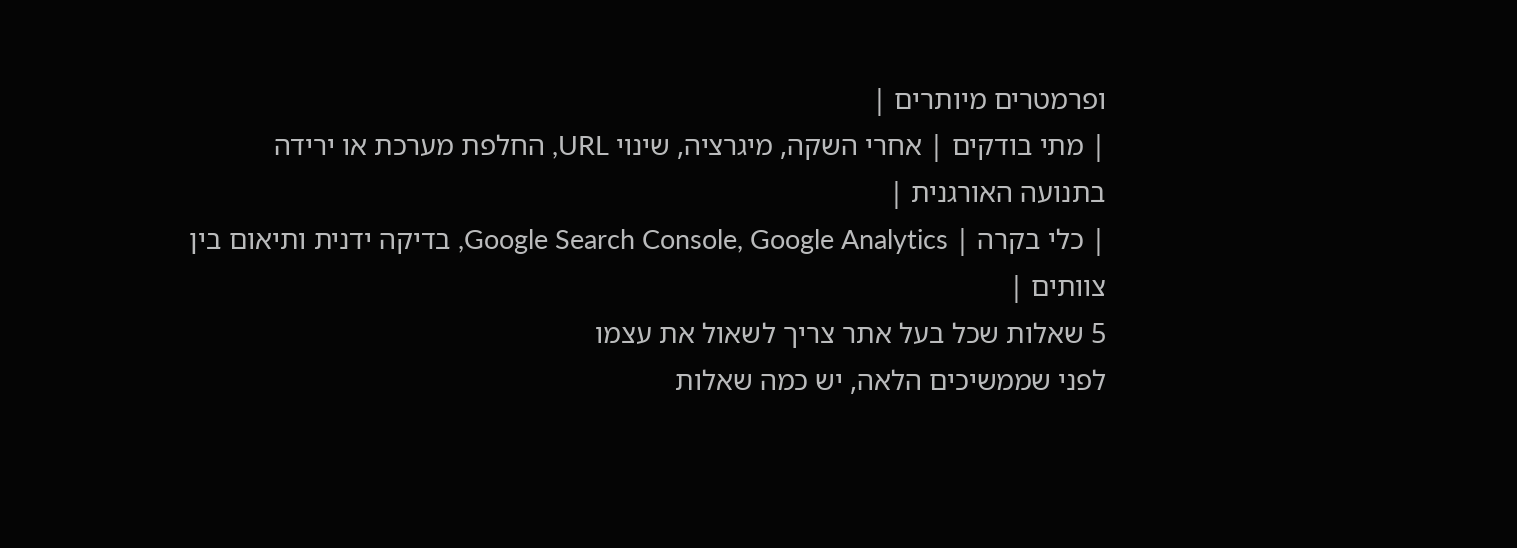ופרמטרים מיותרים |
| מתי בודקים | אחרי השקה, מיגרציה, שינוי URL, החלפת מערכת או ירידה בתנועה האורגנית |
| כלי בקרה | Google Search Console, Google Analytics, בדיקה ידנית ותיאום בין צוותים |
5 שאלות שכל בעל אתר צריך לשאול את עצמו
לפני שממשיכים הלאה, יש כמה שאלות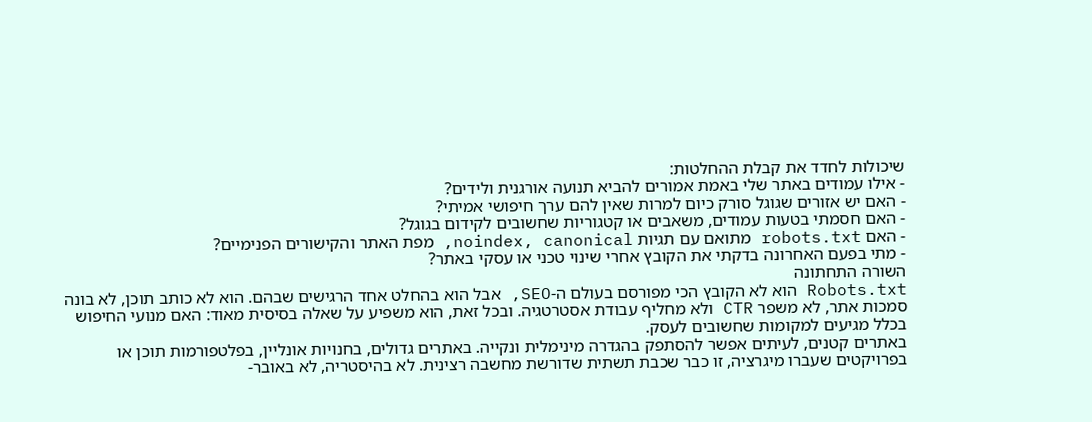שיכולות לחדד את קבלת ההחלטות:
- אילו עמודים באתר שלי באמת אמורים להביא תנועה אורגנית ולידים?
- האם יש אזורים שגוגל סורק כיום למרות שאין להם ערך חיפושי אמיתי?
- האם חסמתי בטעות עמודים, משאבים או קטגוריות שחשובים לקידום בגוגל?
- האם robots.txt מתואם עם תגיות noindex, canonical, מפת האתר והקישורים הפנימיים?
- מתי בפעם האחרונה בדקתי את הקובץ אחרי שינוי טכני או עסקי באתר?
השורה התחתונה
Robots.txt הוא לא הקובץ הכי מפורסם בעולם ה-SEO, אבל הוא בהחלט אחד הרגישים שבהם. הוא לא כותב תוכן, לא בונה סמכות אתר, לא משפר CTR ולא מחליף עבודת אסטרטגיה. ובכל זאת, הוא משפיע על שאלה בסיסית מאוד: האם מנועי החיפוש בכלל מגיעים למקומות שחשובים לעסק.
באתרים קטנים, לעיתים אפשר להסתפק בהגדרה מינימלית ונקייה. באתרים גדולים, בחנויות אונליין, בפלטפורמות תוכן או בפרויקטים שעברו מיגרציה, זו כבר שכבת תשתית שדורשת מחשבה רצינית. לא בהיסטריה, לא באובר-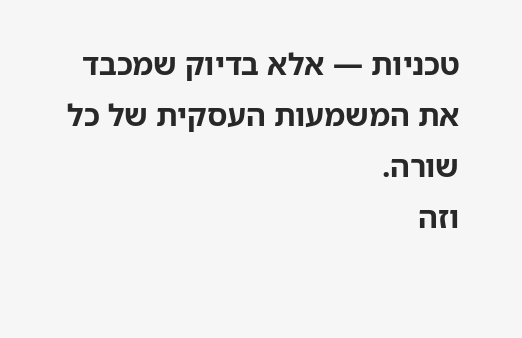טכניות — אלא בדיוק שמכבד את המשמעות העסקית של כל שורה.
וזה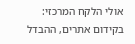אולי הלקח המרכזי: בקידום אתרים, ההבדל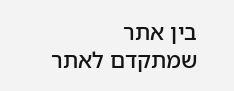בין אתר שמתקדם לאתר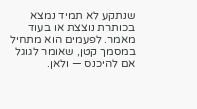שנתקע לא תמיד נמצא בכותרת נוצצת או בעוד מאמר. לפעמים הוא מתחיל במסמך קטן, שאומר לגוגל אם להיכנס — ולאן.